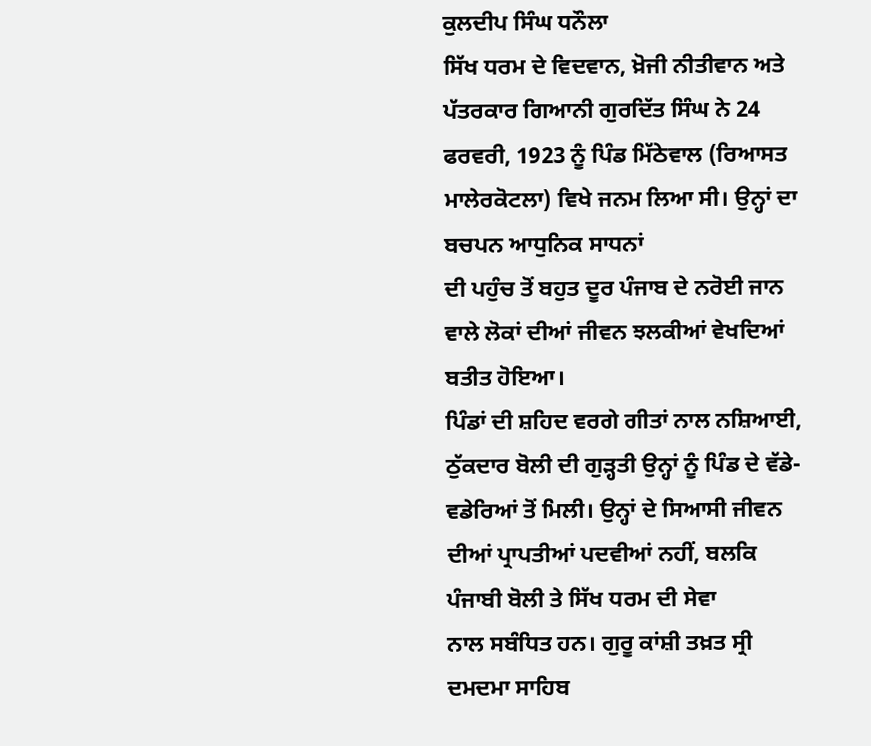ਕੁਲਦੀਪ ਸਿੰਘ ਧਨੌਲਾ
ਸਿੱਖ ਧਰਮ ਦੇ ਵਿਦਵਾਨ, ਖ਼ੋਜੀ ਨੀਤੀਵਾਨ ਅਤੇ ਪੱਤਰਕਾਰ ਗਿਆਨੀ ਗੁਰਦਿੱਤ ਸਿੰਘ ਨੇ 24 ਫਰਵਰੀ, 1923 ਨੂੰ ਪਿੰਡ ਮਿੱਠੇਵਾਲ (ਰਿਆਸਤ ਮਾਲੇਰਕੋਟਲਾ) ਵਿਖੇ ਜਨਮ ਲਿਆ ਸੀ। ਉਨ੍ਹਾਂ ਦਾ ਬਚਪਨ ਆਧੁਨਿਕ ਸਾਧਨਾਂ
ਦੀ ਪਹੁੰਚ ਤੋਂ ਬਹੁਤ ਦੂਰ ਪੰਜਾਬ ਦੇ ਨਰੋਈ ਜਾਨ ਵਾਲੇ ਲੋਕਾਂ ਦੀਆਂ ਜੀਵਨ ਝਲਕੀਆਂ ਵੇਖਦਿਆਂ ਬਤੀਤ ਹੋਇਆ।
ਪਿੰਡਾਂ ਦੀ ਸ਼ਹਿਦ ਵਰਗੇ ਗੀਤਾਂ ਨਾਲ ਨਸ਼ਿਆਈ, ਠੁੱਕਦਾਰ ਬੋਲੀ ਦੀ ਗੁੜ੍ਹਤੀ ਉਨ੍ਹਾਂ ਨੂੰ ਪਿੰਡ ਦੇ ਵੱਡੇ-ਵਡੇਰਿਆਂ ਤੋਂ ਮਿਲੀ। ਉਨ੍ਹਾਂ ਦੇ ਸਿਆਸੀ ਜੀਵਨ ਦੀਆਂ ਪ੍ਰਾਪਤੀਆਂ ਪਦਵੀਆਂ ਨਹੀਂ, ਬਲਕਿ ਪੰਜਾਬੀ ਬੋਲੀ ਤੇ ਸਿੱਖ ਧਰਮ ਦੀ ਸੇਵਾ
ਨਾਲ ਸਬੰਧਿਤ ਹਨ। ਗੁਰੂ ਕਾਂਸ਼ੀ ਤਖ਼ਤ ਸ੍ਰੀ ਦਮਦਮਾ ਸਾਹਿਬ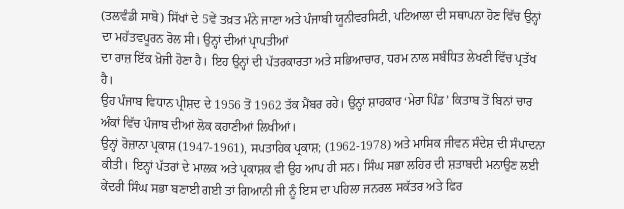(ਤਲਵੰਡੀ ਸਾਬੋ) ਸਿੱਖਾਂ ਦੇ 5ਵੇਂ ਤਖ਼ਤ ਮੰਨੇ ਜਾਣਾ ਅਤੇ ਪੰਜਾਬੀ ਯੂਨੀਵਰਸਿਟੀ, ਪਟਿਆਲਾ ਦੀ ਸਥਾਪਨਾ ਹੋਣ ਵਿੱਚ ਉਨ੍ਹਾਂ ਦਾ ਮਹੱਤਵਪੂਰਨ ਰੋਲ ਸੀ। ਉਨ੍ਹਾਂ ਦੀਆਂ ਪ੍ਰਾਪਤੀਆਂ
ਦਾ ਰਾਜ਼ ਇੱਕ ਖ਼ੋਜੀ ਹੋਣਾ ਹੈ। ਇਹ ਉਨ੍ਹਾਂ ਦੀ ਪੱਤਰਕਾਰਤਾ ਅਤੇ ਸਭਿਆਚਾਰ, ਧਰਮ ਨਾਲ ਸਬੰਧਿਤ ਲੇਖਣੀ ਵਿੱਚ ਪ੍ਰਤੱਖ ਹੈ।
ਉਹ ਪੰਜਾਬ ਵਿਧਾਨ ਪ੍ਰੀਸ਼ਦ ਦੇ 1956 ਤੋਂ 1962 ਤੱਕ ਮੈਂਬਰ ਰਹੇ। ਉਨ੍ਹਾਂ ਸ਼ਾਹਕਾਰ ‘ਮੇਰਾ ਪਿੰਡ’ ਕਿਤਾਬ ਤੋਂ ਬਿਨਾਂ ਚਾਰ ਅੰਕਾਂ ਵਿੱਚ ਪੰਜਾਬ ਦੀਆਂ ਲੋਕ ਕਹਾਣੀਆਂ ਲਿਖੀਆਂ।
ਉਨ੍ਹਾਂ ਰੋਜ਼ਾਨਾ ਪ੍ਰਕਾਸ਼ (1947-1961), ਸਪਤਾਹਿਕ ਪ੍ਰਕਾਸ਼; (1962-1978) ਅਤੇ ਮਾਸਿਕ ਜੀਵਨ ਸੰਦੇਸ਼ ਦੀ ਸੰਪਾਦਨਾ ਕੀਤੀ। ਇਨ੍ਹਾਂ ਪੱਤਰਾਂ ਦੇ ਮਾਲਕ ਅਤੇ ਪ੍ਰਕਾਸ਼ਕ ਵੀ ਉਹ ਆਪ ਹੀ ਸਨ। ਸਿੰਘ ਸਭਾ ਲਹਿਰ ਦੀ ਸ਼ਤਾਬਦੀ ਮਨਾਉਣ ਲਈ ਕੇਂਦਰੀ ਸਿੰਘ ਸਭਾ ਬਣਾਈ ਗਈ ਤਾਂ ਗਿਆਨੀ ਜੀ ਨੂੰ ਇਸ ਦਾ ਪਹਿਲਾ ਜਨਰਲ ਸਕੱਤਰ ਅਤੇ ਫਿਰ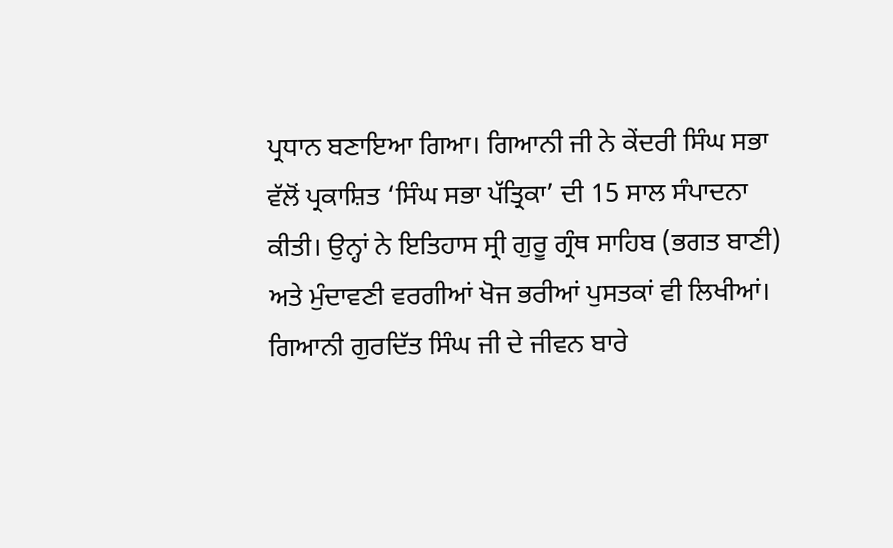ਪ੍ਰਧਾਨ ਬਣਾਇਆ ਗਿਆ। ਗਿਆਨੀ ਜੀ ਨੇ ਕੇਂਦਰੀ ਸਿੰਘ ਸਭਾ ਵੱਲੋਂ ਪ੍ਰਕਾਸ਼ਿਤ ‘ਸਿੰਘ ਸਭਾ ਪੱਤ੍ਰਿਕਾ’ ਦੀ 15 ਸਾਲ ਸੰਪਾਦਨਾ ਕੀਤੀ। ਉਨ੍ਹਾਂ ਨੇ ਇਤਿਹਾਸ ਸ੍ਰੀ ਗੁਰੂ ਗ੍ਰੰਥ ਸਾਹਿਬ (ਭਗਤ ਬਾਣੀ) ਅਤੇ ਮੁੰਦਾਵਣੀ ਵਰਗੀਆਂ ਖੋਜ ਭਰੀਆਂ ਪੁਸਤਕਾਂ ਵੀ ਲਿਖੀਆਂ।
ਗਿਆਨੀ ਗੁਰਦਿੱਤ ਸਿੰਘ ਜੀ ਦੇ ਜੀਵਨ ਬਾਰੇ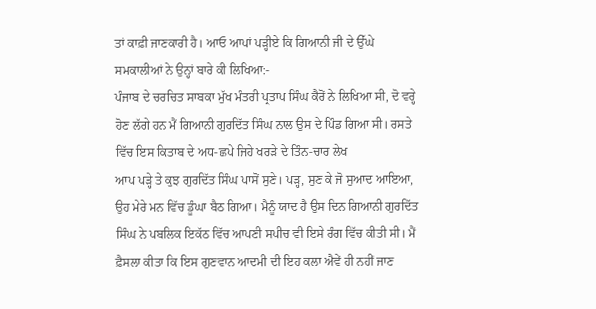ਤਾਂ ਕਾਫ਼ੀ ਜਾਣਕਾਰੀ ਹੈ। ਆਓ ਆਪਾਂ ਪੜ੍ਹੀਏ ਕਿ ਗਿਆਨੀ ਜੀ ਦੇ ਉੱਘੇ ਸਮਕਾਲੀਆਂ ਨੇ ਉਨ੍ਹਾਂ ਬਾਰੇ ਕੀ ਲਿਖਿਆ:-
ਪੰਜਾਬ ਦੇ ਚਰਚਿਤ ਸਾਬਕਾ ਮੁੱਖ ਮੰਤਰੀ ਪ੍ਰਤਾਪ ਸਿੰਘ ਕੈਰੋਂ ਨੇ ਲਿਖਿਆ ਸੀ, ਦੋ ਵਰ੍ਹੇ ਹੋਣ ਲੱਗੇ ਹਨ ਮੈਂ ਗਿਆਨੀ ਗੁਰਦਿੱਤ ਸਿੰਘ ਨਾਲ ਉਸ ਦੇ ਪਿੰਡ ਗਿਆ ਸੀ। ਰਸਤੇ ਵਿੱਚ ਇਸ ਕਿਤਾਬ ਦੇ ਅਧ-ਛਪੇ ਜਿਹੇ ਖਰੜੇ ਦੇ ਤਿੰਨ-ਚਾਰ ਲੇਖ
ਆਪ ਪੜ੍ਹੇ ਤੇ ਕੁਝ ਗੁਰਦਿੱਤ ਸਿੰਘ ਪਾਸੋਂ ਸੁਣੇ। ਪੜ੍ਹ, ਸੁਣ ਕੇ ਜੋ ਸੁਆਦ ਆਇਆ, ਉਹ ਮੇਰੇ ਮਨ ਵਿੱਚ ਡੂੰਘਾ ਬੈਠ ਗਿਆ। ਮੈਨੂੰ ਯਾਦ ਹੈ ਉਸ ਦਿਨ ਗਿਆਨੀ ਗੁਰਦਿੱਤ ਸਿੰਘ ਨੇ ਪਬਲਿਕ ਇਕੱਠ ਵਿੱਚ ਆਪਣੀ ਸਪੀਚ ਵੀ ਇਸੇ ਰੰਗ ਵਿੱਚ ਕੀਤੀ ਸੀ। ਮੈਂ ਫ਼ੈਸਲਾ ਕੀਤਾ ਕਿ ਇਸ ਗੁਣਵਾਨ ਆਦਮੀ ਦੀ ਇਹ ਕਲਾ ਐਵੇਂ ਹੀ ਨਹੀਂ ਜਾਣ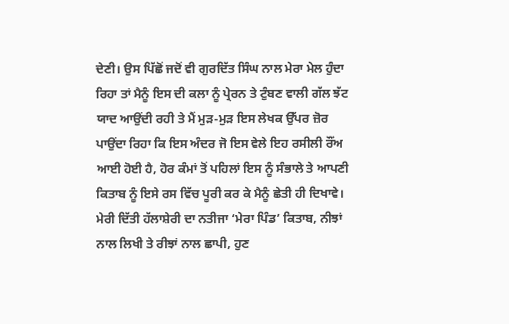ਦੇਣੀ। ਉਸ ਪਿੱਛੋਂ ਜਦੋਂ ਵੀ ਗੁਰਦਿੱਤ ਸਿੰਘ ਨਾਲ ਮੇਰਾ ਮੇਲ ਹੁੰਦਾ ਰਿਹਾ ਤਾਂ ਮੈਨੂੰ ਇਸ ਦੀ ਕਲਾ ਨੂੰ ਪ੍ਰੇਰਨ ਤੇ ਟੁੰਬਣ ਵਾਲੀ ਗੱਲ ਝੱਟ ਯਾਦ ਆਉਂਦੀ ਰਹੀ ਤੇ ਮੈਂ ਮੁੜ-ਮੁੜ ਇਸ ਲੇਖਕ ਉੱਪਰ ਜ਼ੋਰ ਪਾਉਂਦਾ ਰਿਹਾ ਕਿ ਇਸ ਅੰਦਰ ਜੋ ਇਸ ਵੇਲੇ ਇਹ ਰਸੀਲੀ ਰੌਂਅ ਆਈ ਹੋਈ ਹੈ, ਹੋਰ ਕੰਮਾਂ ਤੋਂ ਪਹਿਲਾਂ ਇਸ ਨੂੰ ਸੰਭਾਲੇ ਤੇ ਆਪਣੀ ਕਿਤਾਬ ਨੂੰ ਇਸੇ ਰਸ ਵਿੱਚ ਪੂਰੀ ਕਰ ਕੇ ਮੈਨੂੰ ਛੇਤੀ ਹੀ ਦਿਖਾਵੇ। ਮੇਰੀ ਦਿੱਤੀ ਹੱਲਾਸ਼ੇਰੀ ਦਾ ਨਤੀਜਾ ‘ਮੇਰਾ ਪਿੰਡ’ ਕਿਤਾਬ, ਨੀਝਾਂ ਨਾਲ ਲਿਖੀ ਤੇ ਰੀਝਾਂ ਨਾਲ ਛਾਪੀ, ਹੁਣ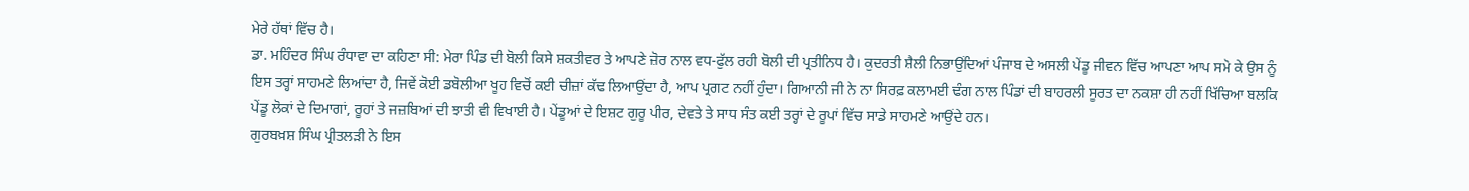ਮੇਰੇ ਹੱਥਾਂ ਵਿੱਚ ਹੈ।
ਡਾ. ਮਹਿੰਦਰ ਸਿੰਘ ਰੰਧਾਵਾ ਦਾ ਕਹਿਣਾ ਸੀ: ਮੇਰਾ ਪਿੰਡ ਦੀ ਬੋਲੀ ਕਿਸੇ ਸ਼ਕਤੀਵਰ ਤੇ ਆਪਣੇ ਜ਼ੋਰ ਨਾਲ ਵਧ-ਫੁੱਲ ਰਹੀ ਬੋਲੀ ਦੀ ਪ੍ਰਤੀਨਿਧ ਹੈ। ਕੁਦਰਤੀ ਸ਼ੈਲੀ ਨਿਭਾਉਂਦਿਆਂ ਪੰਜਾਬ ਦੇ ਅਸਲੀ ਪੇਂਡੂ ਜੀਵਨ ਵਿੱਚ ਆਪਣਾ ਆਪ ਸਮੋ ਕੇ ਉਸ ਨੂੰ ਇਸ ਤਰ੍ਹਾਂ ਸਾਹਮਣੇ ਲਿਆਂਦਾ ਹੈ, ਜਿਵੇਂ ਕੋਈ ਡਬੋਲੀਆ ਖੂਹ ਵਿਚੋਂ ਕਈ ਚੀਜ਼ਾਂ ਕੱਢ ਲਿਆਉਂਦਾ ਹੈ, ਆਪ ਪ੍ਰਗਟ ਨਹੀਂ ਹੁੰਦਾ। ਗਿਆਨੀ ਜੀ ਨੇ ਨਾ ਸਿਰਫ਼ ਕਲਾਮਈ ਢੰਗ ਨਾਲ ਪਿੰਡਾਂ ਦੀ ਬਾਹਰਲੀ ਸੂਰਤ ਦਾ ਨਕਸ਼ਾ ਹੀ ਨਹੀਂ ਖਿੱਚਿਆ ਬਲਕਿ ਪੇਂਡੂ ਲੋਕਾਂ ਦੇ ਦਿਮਾਗਾਂ, ਰੂਹਾਂ ਤੇ ਜਜ਼ਬਿਆਂ ਦੀ ਝਾਤੀ ਵੀ ਵਿਖਾਈ ਹੈ। ਪੇਂਡੂਆਂ ਦੇ ਇਸ਼ਟ ਗੁਰੂ ਪੀਰ, ਦੇਵਤੇ ਤੇ ਸਾਧ ਸੰਤ ਕਈ ਤਰ੍ਹਾਂ ਦੇ ਰੂਪਾਂ ਵਿੱਚ ਸਾਡੇ ਸਾਹਮਣੇ ਆਉਂਦੇ ਹਨ।
ਗੁਰਬਖ਼ਸ਼ ਸਿੰਘ ਪ੍ਰੀਤਲੜੀ ਨੇ ਇਸ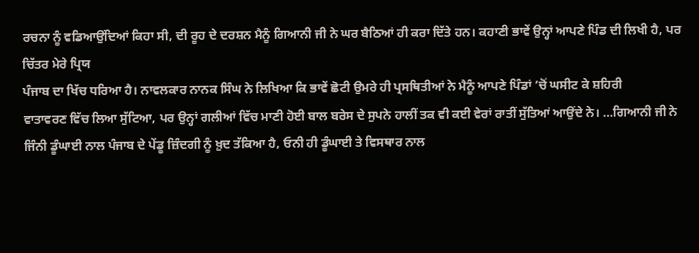ਰਚਨਾ ਨੂੰ ਵਡਿਆਉਂਦਿਆਂ ਕਿਹਾ ਸੀ, ਦੀ ਰੂਹ ਦੇ ਦਰਸ਼ਨ ਮੈਨੂੰ ਗਿਆਨੀ ਜੀ ਨੇ ਘਰ ਬੈਠਿਆਂ ਹੀ ਕਰਾ ਦਿੱਤੇ ਹਨ। ਕਹਾਣੀ ਭਾਵੇਂ ਉਨ੍ਹਾਂ ਆਪਣੇ ਪਿੰਡ ਦੀ ਲਿਖੀ ਹੈ, ਪਰ ਚਿੱਤਰ ਮੇਰੇ ਪ੍ਰਿਯ
ਪੰਜਾਬ ਦਾ ਖਿੱਚ ਧਰਿਆ ਹੈ। ਨਾਵਲਕਾਰ ਨਾਨਕ ਸਿੰਘ ਨੇ ਲਿਖਿਆ ਕਿ ਭਾਵੇਂ ਛੋਟੀ ਉਮਰੇ ਹੀ ਪ੍ਰਸਥਿਤੀਆਂ ਨੇ ਮੈਨੂੰ ਆਪਣੇ ਪਿੰਡਾਂ ’ਚੋਂ ਘਸੀਟ ਕੇ ਸ਼ਹਿਰੀ
ਵਾਤਾਵਰਣ ਵਿੱਚ ਲਿਆ ਸੁੱਟਿਆ, ਪਰ ਉਨ੍ਹਾਂ ਗਲੀਆਂ ਵਿੱਚ ਮਾਣੀ ਹੋਈ ਬਾਲ ਬਰੇਸ ਦੇ ਸੁਪਨੇ ਹਾਲੀਂ ਤਕ ਵੀ ਕਈ ਵੇਰਾਂ ਰਾਤੀਂ ਸੁੱਤਿਆਂ ਆਉਂਦੇ ਨੇ। …ਗਿਆਨੀ ਜੀ ਨੇ ਜਿੰਨੀ ਡੂੰਘਾਈ ਨਾਲ ਪੰਜਾਬ ਦੇ ਪੇਂਡੂ ਜ਼ਿੰਦਗੀ ਨੂੰ ਖ਼ੁਦ ਤੱਕਿਆ ਹੈ, ਓਨੀ ਹੀ ਡੂੰਘਾਈ ਤੇ ਵਿਸਥਾਰ ਨਾਲ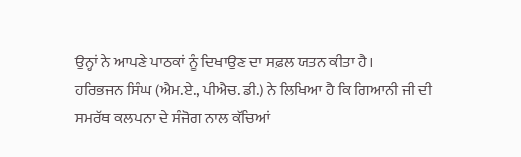ਉਨ੍ਹਾਂ ਨੇ ਆਪਣੇ ਪਾਠਕਾਂ ਨੂੰ ਦਿਖਾਉਣ ਦਾ ਸਫ਼ਲ ਯਤਨ ਕੀਤਾ ਹੈ।
ਹਰਿਭਜਨ ਸਿੰਘ (ਐਮ.ਏ., ਪੀਐਚ. ਡੀ.) ਨੇ ਲਿਖਿਆ ਹੈ ਕਿ ਗਿਆਨੀ ਜੀ ਦੀ ਸਮਰੱਥ ਕਲਪਨਾ ਦੇ ਸੰਜੋਗ ਨਾਲ ਕੱਚਿਆਂ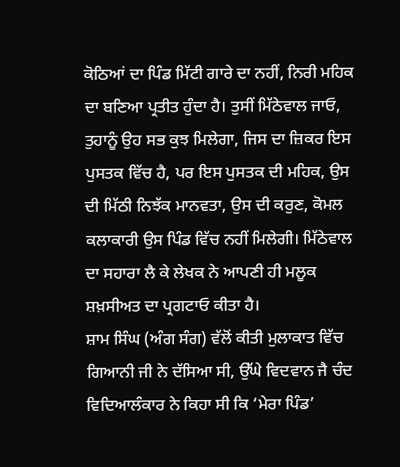ਕੋਠਿਆਂ ਦਾ ਪਿੰਡ ਮਿੱਟੀ ਗਾਰੇ ਦਾ ਨਹੀਂ, ਨਿਰੀ ਮਹਿਕ ਦਾ ਬਣਿਆ ਪ੍ਰਤੀਤ ਹੁੰਦਾ ਹੈ। ਤੁਸੀਂ ਮਿੱਠੇਵਾਲ ਜਾਓ, ਤੁਹਾਨੂੰ ਉਹ ਸਭ ਕੁਝ ਮਿਲੇਗਾ, ਜਿਸ ਦਾ ਜ਼ਿਕਰ ਇਸ ਪੁਸਤਕ ਵਿੱਚ ਹੈ, ਪਰ ਇਸ ਪੁਸਤਕ ਦੀ ਮਹਿਕ, ਉਸ ਦੀ ਮਿੱਠੀ ਨਿਝੱਕ ਮਾਨਵਤਾ, ਉਸ ਦੀ ਕਰੁਣ, ਕੋਮਲ ਕਲਾਕਾਰੀ ਉਸ ਪਿੰਡ ਵਿੱਚ ਨਹੀਂ ਮਿਲੇਗੀ। ਮਿੱਠੇਵਾਲ ਦਾ ਸਹਾਰਾ ਲੈ ਕੇ ਲੇਖਕ ਨੇ ਆਪਣੀ ਹੀ ਮਲੂਕ ਸ਼ਖ਼ਸੀਅਤ ਦਾ ਪ੍ਰਗਟਾਓ ਕੀਤਾ ਹੈ।
ਸ਼ਾਮ ਸਿੰਘ (ਅੰਗ ਸੰਗ) ਵੱਲੋਂ ਕੀਤੀ ਮੁਲਾਕਾਤ ਵਿੱਚ ਗਿਆਨੀ ਜੀ ਨੇ ਦੱਸਿਆ ਸੀ, ਉੱਘੇ ਵਿਦਵਾਨ ਜੈ ਚੰਦ ਵਿਦਿਆਲੰਕਾਰ ਨੇ ਕਿਹਾ ਸੀ ਕਿ ‘ਮੇਰਾ ਪਿੰਡ’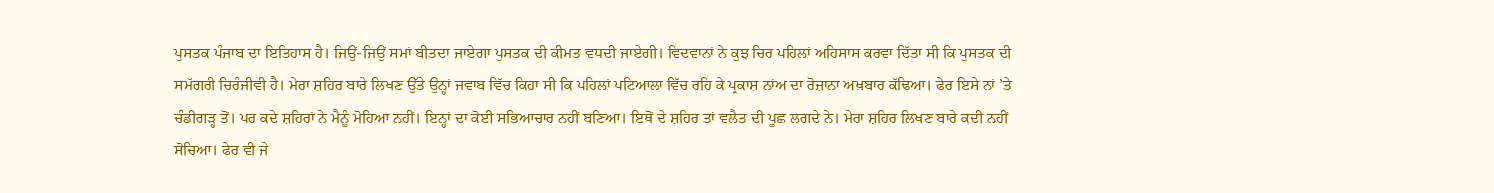ਪੁਸਤਕ ਪੰਜਾਬ ਦਾ ਇਤਿਹਾਸ ਹੈ। ਜਿਉਂ-ਜਿਉਂ ਸਮਾਂ ਬੀਤਦਾ ਜਾਏਗਾ ਪੁਸਤਕ ਦੀ ਕੀਮਤ ਵਧਦੀ ਜਾਏਗੀ। ਵਿਦਵਾਨਾਂ ਨੇ ਕੁਝ ਚਿਰ ਪਹਿਲਾਂ ਅਹਿਸਾਸ ਕਰਵਾ ਦਿੱਤਾ ਸੀ ਕਿ ਪੁਸਤਕ ਦੀ ਸਮੱਗਰੀ ਚਿਰੰਜੀਵੀ ਹੈ। ਮੇਰਾ ਸ਼ਹਿਰ ਬਾਰੇ ਲਿਖਣ ਉੱਤੇ ਉਨ੍ਹਾਂ ਜਵਾਬ ਵਿੱਚ ਕਿਹਾ ਸੀ ਕਿ ਪਹਿਲਾਂ ਪਟਿਆਲਾ ਵਿੱਚ ਰਹਿ ਕੇ ਪ੍ਰਕਾਸ਼ ਨਾਂਅ ਦਾ ਰੋਜ਼ਾਨਾ ਅਖ਼ਬਾਰ ਕੱਢਿਆ। ਫੇਰ ਇਸੇ ਨਾਂ ’ਤੇ ਚੰਡੀਗੜ੍ਹ ਤੋਂ। ਪਰ ਕਦੇ ਸ਼ਹਿਰਾਂ ਨੇ ਮੈਨੂੰ ਮੋਹਿਆ ਨਹੀਂ। ਇਨ੍ਹਾਂ ਦਾ ਕੋਈ ਸਭਿਆਚਾਰ ਨਹੀਂ ਬਣਿਆ। ਇਥੋਂ ਦੇ ਸ਼ਹਿਰ ਤਾਂ ਵਲੈਤ ਦੀ ਪੂਛ ਲਗਦੇ ਨੇ। ਮੇਰਾ ਸ਼ਹਿਰ ਲਿਖਣ ਬਾਰੇ ਕਦੀ ਨਹੀਂ ਸੋਚਿਆ। ਫੇਰ ਵੀ ਜੇ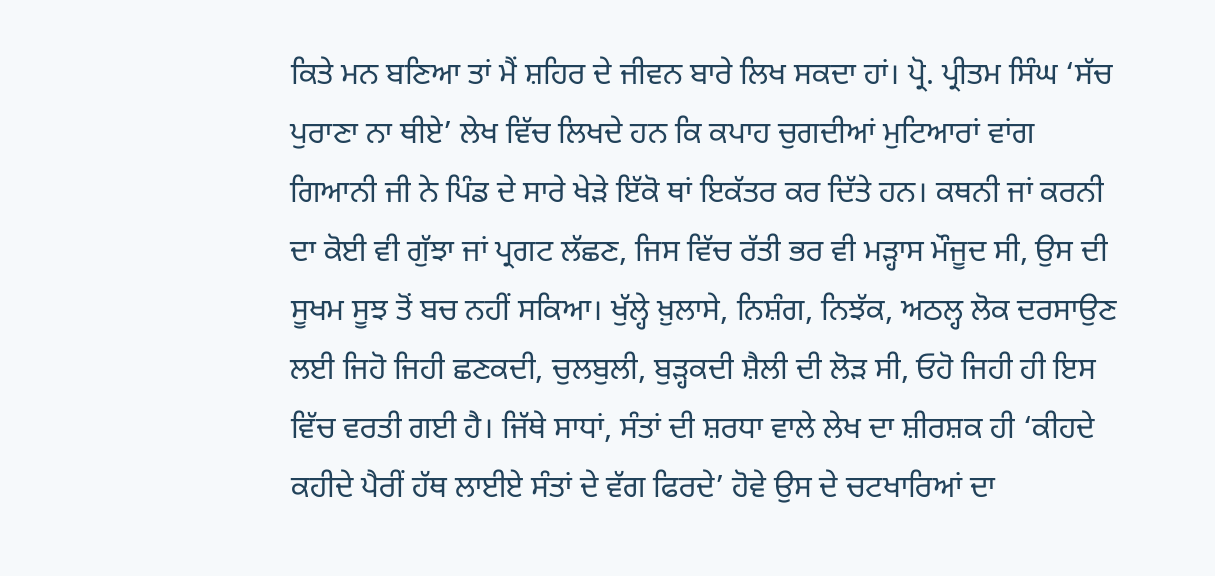ਕਿਤੇ ਮਨ ਬਣਿਆ ਤਾਂ ਮੈਂ ਸ਼ਹਿਰ ਦੇ ਜੀਵਨ ਬਾਰੇ ਲਿਖ ਸਕਦਾ ਹਾਂ। ਪ੍ਰੋ. ਪ੍ਰੀਤਮ ਸਿੰਘ ‘ਸੱਚ ਪੁਰਾਣਾ ਨਾ ਥੀਏ’ ਲੇਖ ਵਿੱਚ ਲਿਖਦੇ ਹਨ ਕਿ ਕਪਾਹ ਚੁਗਦੀਆਂ ਮੁਟਿਆਰਾਂ ਵਾਂਗ ਗਿਆਨੀ ਜੀ ਨੇ ਪਿੰਡ ਦੇ ਸਾਰੇ ਖੇੜੇ ਇੱਕੋ ਥਾਂ ਇਕੱਤਰ ਕਰ ਦਿੱਤੇ ਹਨ। ਕਥਨੀ ਜਾਂ ਕਰਨੀ ਦਾ ਕੋਈ ਵੀ ਗੁੱਝਾ ਜਾਂ ਪ੍ਰਗਟ ਲੱਛਣ, ਜਿਸ ਵਿੱਚ ਰੱਤੀ ਭਰ ਵੀ ਮੜ੍ਹਾਸ ਮੌਜੂਦ ਸੀ, ਉਸ ਦੀ ਸੂਖਮ ਸੂਝ ਤੋਂ ਬਚ ਨਹੀਂ ਸਕਿਆ। ਖੁੱਲ੍ਹੇ ਖ਼ੁਲਾਸੇ, ਨਿਸ਼ੰਗ, ਨਿਝੱਕ, ਅਠਲ੍ਹ ਲੋਕ ਦਰਸਾਉਣ ਲਈ ਜਿਹੋ ਜਿਹੀ ਛਣਕਦੀ, ਚੁਲਬੁਲੀ, ਬੁੜ੍ਹਕਦੀ ਸ਼ੈਲੀ ਦੀ ਲੋੜ ਸੀ, ਓਹੋ ਜਿਹੀ ਹੀ ਇਸ ਵਿੱਚ ਵਰਤੀ ਗਈ ਹੈ। ਜਿੱਥੇ ਸਾਧਾਂ, ਸੰਤਾਂ ਦੀ ਸ਼ਰਧਾ ਵਾਲੇ ਲੇਖ ਦਾ ਸ਼ੀਰਸ਼ਕ ਹੀ ‘ਕੀਹਦੇ ਕਹੀਦੇ ਪੈਰੀਂ ਹੱਥ ਲਾਈਏ ਸੰਤਾਂ ਦੇ ਵੱਗ ਫਿਰਦੇ’ ਹੋਵੇ ਉਸ ਦੇ ਚਟਖਾਰਿਆਂ ਦਾ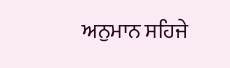ਅਨੁਮਾਨ ਸਹਿਜੇ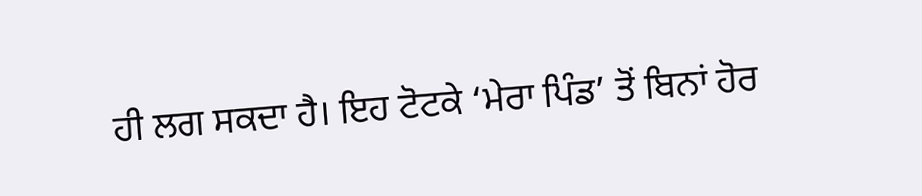ਹੀ ਲਗ ਸਕਦਾ ਹੈ। ਇਹ ਟੋਟਕੇ ‘ਮੇਰਾ ਪਿੰਡ’ ਤੋਂ ਬਿਨਾਂ ਹੋਰ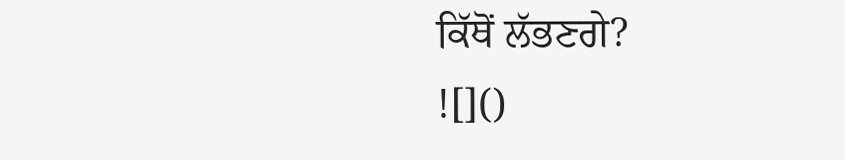ਕਿੱਥੋਂ ਲੱਭਣਗੇ?
![]()